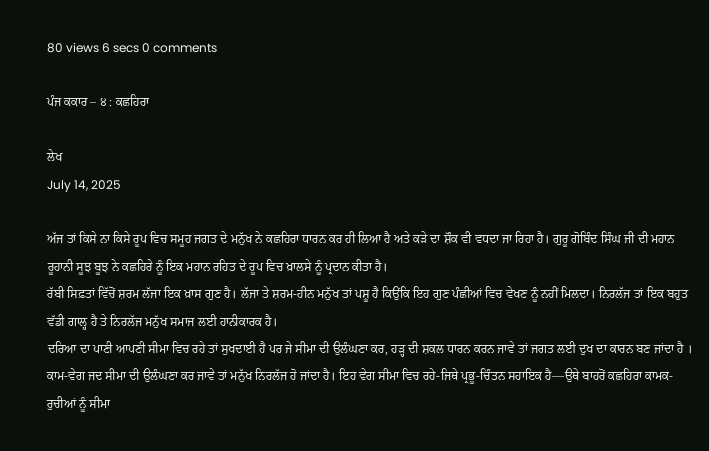80 views 6 secs 0 comments

ਪੰਜ ਕਕਾਰ – ੪ : ਕਛਹਿਰਾ

ਲੇਖ
July 14, 2025

ਅੱਜ ਤਾਂ ਕਿਸੇ ਨਾ ਕਿਸੇ ਰੂਪ ਵਿਚ ਸਮੂਹ ਜਗਤ ਦੇ ਮਨੁੱਖ ਨੇ ਕਛਹਿਰਾ ਧਾਰਨ ਕਰ ਹੀ ਲਿਆ ਹੈ ਅਤੇ ਕੜੇ ਦਾ ਸ਼ੌਕ ਵੀ ਵਧਦਾ ਜਾ ਰਿਹਾ ਹੈ। ਗੁਰੂ ਗੋਬਿੰਦ ਸਿੰਘ ਜੀ ਦੀ ਮਹਾਨ ਰੂਹਾਨੀ ਸੂਝ ਬੂਝ ਨੇ ਕਛਹਿਰੇ ਨੂੰ ਇਕ ਮਹਾਨ ਰਹਿਤ ਦੇ ਰੂਪ ਵਿਚ ਖ਼ਾਲਸੇ ਨੂੰ ਪ੍ਰਦਾਨ ਕੀਤਾ ਹੈ।
ਰੱਬੀ ਸਿਫ਼ਤਾਂ ਵਿੱਚੋਂ ਸ਼ਰਮ ਲੱਜਾ ਇਕ ਖ਼ਾਸ ਗੁਣ ਹੈ। ਲੱਜਾ ਤੇ ਸ਼ਰਮ-ਹੀਨ ਮਨੁੱਖ ਤਾਂ ਪਸ਼ੂ ਹੈ ਕਿਉਂਕਿ ਇਹ ਗੁਣ ਪੰਛੀਆਂ ਵਿਚ ਵੇਖਣ ਨੂੰ ਨਹੀਂ ਮਿਲਦਾ। ਨਿਰਲੱਜ ਤਾਂ ਇਕ ਬਹੁਤ ਵੱਡੀ ਗਾਲ੍ਹ ਹੈ ਤੇ ਨਿਰਲੱਜ ਮਨੁੱਖ ਸਮਾਜ ਲਈ ਹਾਨੀਕਾਰਕ ਹੈ।
ਦਰਿਆ ਦਾ ਪਾਣੀ ਆਪਣੀ ਸੀਮਾ ਵਿਚ ਰਹੇ ਤਾਂ ਸੁਖਦਾਈ ਹੈ ਪਰ ਜੇ ਸੀਮਾ ਦੀ ਉਲੰਘਣਾ ਕਰ, ਹੜ੍ਹ ਦੀ ਸ਼ਕਲ ਧਾਰਨ ਕਰਨ ਜਾਵੇ ਤਾਂ ਜਗਤ ਲਈ ਦੁਖ ਦਾ ਕਾਰਨ ਬਣ ਜਾਂਦਾ ਹੈ । ਕਾਮ-ਵੇਗ ਜਦ ਸੀਮਾ ਦੀ ਉਲੰਘਣਾ ਕਰ ਜਾਵੇ ਤਾਂ ਮਨੁੱਖ ਨਿਰਲੱਜ ਹੋ ਜਾਂਦਾ ਹੈ। ਇਹ ਵੇਗ ਸੀਮਾ ਵਿਚ ਰਹੇ-ਜਿਥੇ ਪ੍ਰਭੂ-ਚਿੰਤਨ ਸਹਾਇਕ ਹੈ—ਉਥੇ ਬਾਹਰੋਂ ਕਛਹਿਰਾ ਕਾਮਕ-ਰੁਚੀਆਂ ਨੂੰ ਸੀਮਾ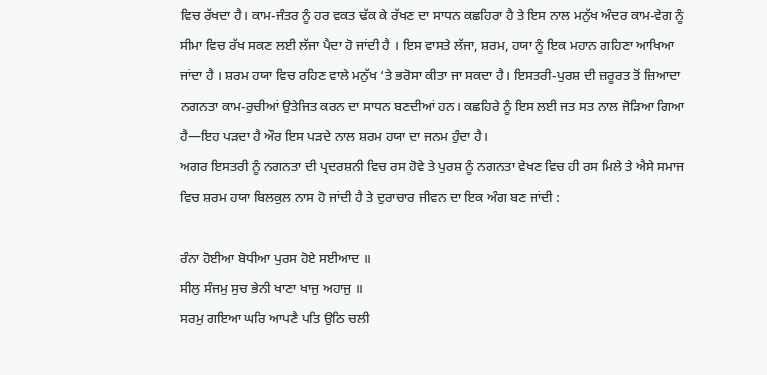ਵਿਚ ਰੱਖਦਾ ਹੈ। ਕਾਮ-ਜੰਤਰ ਨੂੰ ਹਰ ਵਕਤ ਢੱਕ ਕੇ ਰੱਖਣ ਦਾ ਸਾਧਨ ਕਛਹਿਰਾ ਹੈ ਤੇ ਇਸ ਨਾਲ ਮਨੁੱਖ ਅੰਦਰ ਕਾਮ-ਵੇਗ ਨੂੰ ਸੀਮਾ ਵਿਚ ਰੱਖ ਸਕਣ ਲਈ ਲੱਜਾ ਪੈਦਾ ਹੋ ਜਾਂਦੀ ਹੈ । ਇਸ ਵਾਸਤੇ ਲੱਜਾ, ਸ਼ਰਮ, ਹਯਾ ਨੂੰ ਇਕ ਮਹਾਨ ਗਹਿਣਾ ਆਖਿਆ ਜਾਂਦਾ ਹੈ । ਸ਼ਰਮ ਹਯਾ ਵਿਚ ਰਹਿਣ ਵਾਲੇ ਮਨੁੱਖ ‘ਤੇ ਭਰੋਸਾ ਕੀਤਾ ਜਾ ਸਕਦਾ ਹੈ। ਇਸਤਰੀ-ਪੁਰਸ਼ ਦੀ ਜ਼ਰੂਰਤ ਤੋਂ ਜ਼ਿਆਦਾ ਨਗਨਤਾ ਕਾਮ-ਰੁਚੀਆਂ ਉਤੇਜਿਤ ਕਰਨ ਦਾ ਸਾਧਨ ਬਣਦੀਆਂ ਹਨ। ਕਛਹਿਰੇ ਨੂੰ ਇਸ ਲਈ ਜਤ ਸਤ ਨਾਲ ਜੋੜਿਆ ਗਿਆ ਹੈ—ਇਹ ਪੜਦਾ ਹੈ ਔਰ ਇਸ ਪੜਦੇ ਨਾਲ ਸ਼ਰਮ ਹਯਾ ਦਾ ਜਨਮ ਹੁੰਦਾ ਹੈ।
ਅਗਰ ਇਸਤਰੀ ਨੂੰ ਨਗਨਤਾ ਦੀ ਪ੍ਰਦਰਸ਼ਨੀ ਵਿਚ ਰਸ ਹੋਵੇ ਤੇ ਪੁਰਸ਼ ਨੂੰ ਨਗਨਤਾ ਵੇਖਣ ਵਿਚ ਹੀ ਰਸ ਮਿਲੇ ਤੇ ਐਸੇ ਸਮਾਜ ਵਿਚ ਸ਼ਰਮ ਹਯਾ ਬਿਲਕੁਲ ਨਾਸ ਹੋ ਜਾਂਦੀ ਹੈ ਤੇ ਦੁਰਾਚਾਰ ਜੀਵਨ ਦਾ ਇਕ ਅੰਗ ਬਣ ਜਾਂਦੀ :

ਰੰਨਾ ਹੋਈਆ ਬੋਧੀਆ ਪੁਰਸ ਹੋਏ ਸਈਆਦ ॥
ਸੀਲੁ ਸੰਜਮੁ ਸੁਚ ਭੇਨੀ ਖਾਣਾ ਖਾਜੁ ਅਹਾਜੁ ॥
ਸਰਮੁ ਗਇਆ ਘਰਿ ਆਪਣੈ ਪਤਿ ਉਠਿ ਚਲੀ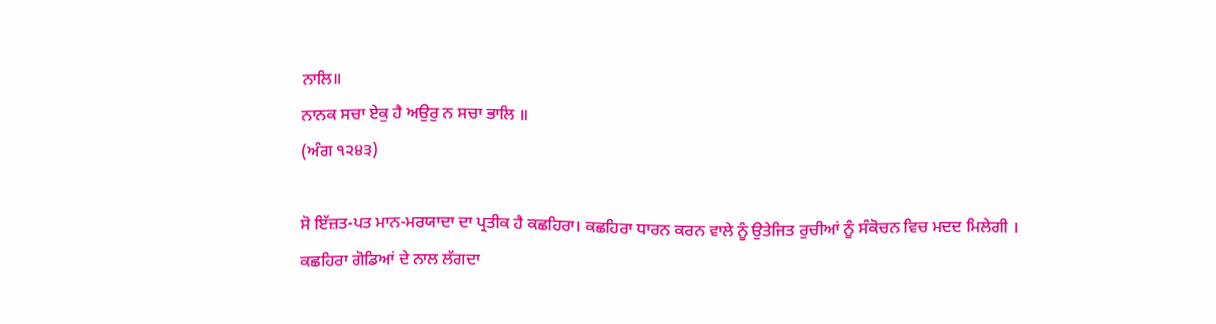ਨਾਲਿ॥
ਨਾਨਕ ਸਚਾ ਏਕੁ ਹੈ ਅਉਰੁ ਨ ਸਚਾ ਭਾਲਿ ॥
(ਅੰਗ ੧੨੪੩)

ਸੋ ਇੱਜ਼ਤ-ਪਤ ਮਾਨ-ਮਰਯਾਦਾ ਦਾ ਪ੍ਰਤੀਕ ਹੈ ਕਛਹਿਰਾ। ਕਛਹਿਰਾ ਧਾਰਨ ਕਰਨ ਵਾਲੇ ਨੂੰ ਉਤੇਜਿਤ ਰੁਚੀਆਂ ਨੂੰ ਸੰਕੋਚਨ ਵਿਚ ਮਦਦ ਮਿਲੇਗੀ ।
ਕਛਹਿਰਾ ਗੋਡਿਆਂ ਦੇ ਨਾਲ ਲੱਗਦਾ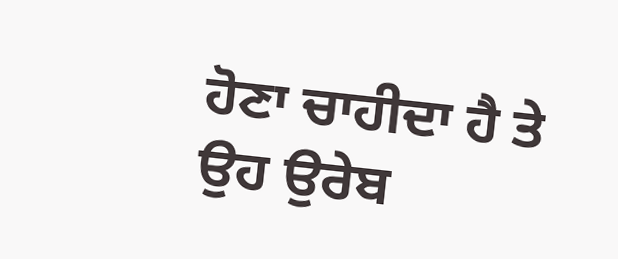ਹੋਣਾ ਚਾਹੀਦਾ ਹੈ ਤੇ ਉਹ ਉਰੇਬ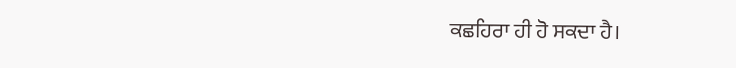ਕਛਹਿਰਾ ਹੀ ਹੋ ਸਕਦਾ ਹੈ।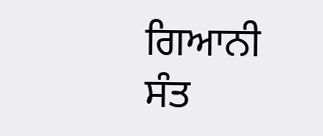ਗਿਆਨੀ ਸੰਤ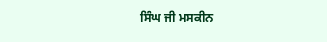ਸਿੰਘ ਜੀ ਮਸਕੀਨ